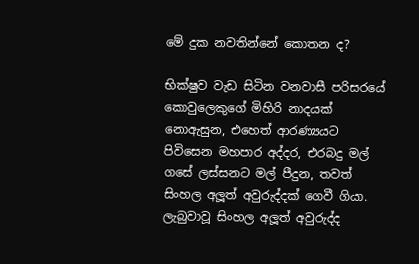මේ දුක නවතින්නේ කොතන ද?

භික්ෂුව වැඩ සිටින වනවාසී පරිසරයේ කොවුලෙකුගේ මිහිරි නාදයක් නොඇසුන, එහෙත් ආරණ්‍යයට පිවිසෙන මහපාර අද්දර, එරබදු මල් ගසේ ලස්සනට මල් පීදුන, තවත් සිංහල අලූත් අවුරුද්දක් ගෙවී ගියා. ලැබුවාවූ සිංහල අලූත් අවුරුද්ද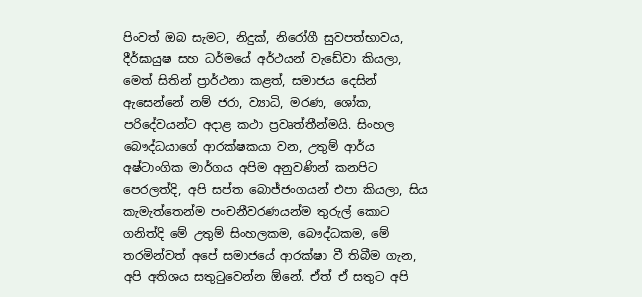පිංවත් ඔබ සැමට, නිදුක්, නිරෝගී සුවපත්භාවය, දීර්ඝායුෂ සහ ධර්මයේ අර්ථයන් වැඩේවා කියලා, මෙත් සිතින් ප්‍රාර්ථනා කළත්, සමාජය දෙසින් ඇසෙන්නේ නම් ජරා, ව්‍යාධි, මරණ, ශෝක, පරිදේවයන්ට අදාළ කථා ප්‍රවෘත්තීන්මයි. සිංහල බෞද්ධයාගේ ආරක්ෂකයා වන, උතුම් ආර්ය අෂ්ටාංගික මාර්ගය අපිම අනුවණින් කනපිට පෙරලත්දි, අපි සප්ත බොජ්ජංගයන් එපා කියලා, සිය කැමැත්තෙන්ම පංචනීවරණයන්ම තුරුල් කොට ගනිත්දි මේ උතුම් සිංහලකම, බෞද්ධකම, මේ තරමින්වත් අපේ සමාජයේ ආරක්ෂා වී තිබීම ගැන, අපි අතිශය සතුටුවෙන්න ඕනේ. ඒත් ඒ සතුට අපි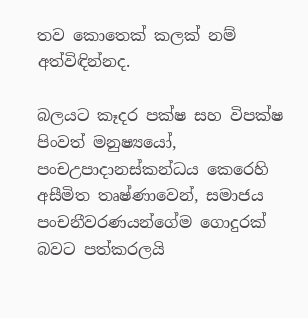තව කොතෙක් කලක් නම් අත්විඳින්නද.

බලයට කෑදර පක්ෂ සහ විපක්ෂ පිංවත් මනුෂ්‍යයෝ, පංචඋපාදානස්කන්ධය කෙරෙහි අසීමිත තෘෂ්ණාවෙන්, සමාජය පංචනීවරණයන්ගේම ගොදුරක් බවට පත්කරලයි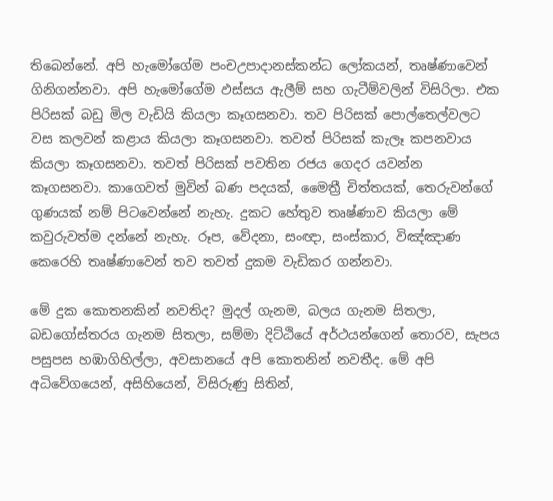තිබෙන්නේ. අපි හැමෝගේම පංචඋපාදානස්කන්ධ ලෝකයන්, තෘෂ්ණාවෙන් ගිනිගන්නවා. අපි හැමෝගේම ඵස්සය ඇලීම් සහ ගැටීම්වලින් විසිරිලා. එක පිරිසක් බඩු මිල වැඩියි කියලා කෑගසනවා. තව පිරිසක් පොල්තෙල්වලට වස කලවන් කළාය කියලා කෑගසනවා. තවත් පිරිසක් කැලෑ කපනවාය කියලා කෑගසනවා. තවත් පිරිසක් පවතින රජය ගෙදර යවන්න කෑගසනවා. කාගෙවත් මුවින් බණ පදයක්, මෛත්‍රී චිත්තයක්, තෙරුවන්ගේ ගුණයක් නම් පිටවෙන්නේ නැහැ. දුකට හේතුව තෘෂ්ණාව කියලා මේ කවුරුවත්ම දන්නේ නැහැ. රූප, වේදනා, සංඥා, සංස්කාර, විඤ්ඤාණ කෙරෙහි තෘෂ්ණාවෙන් තව තවත් දුකම වැඩිකර ගන්නවා.

මේ දුක කොතනකින් නවතිද? මුදල් ගැනම, බලය ගැනම සිතලා, බඩගෝස්තරය ගැනම සිතලා, සම්මා දිට්ඨියේ අර්ථයන්ගෙන් තොරව, සැපය පසුපස හඹාගිහිල්ලා, අවසානයේ අපි කොතනින් නවතීද. මේ අපි අධිවේගයෙන්, අසිහියෙන්, විසිරුණු සිතින්,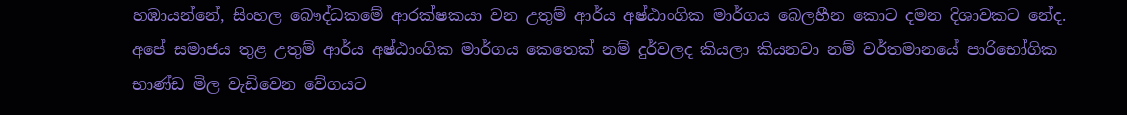හඹායන්නේ, සිංහල බෞද්ධකමේ ආරක්ෂකයා වන උතුම් ආර්ය අෂ්ඨාංගික මාර්ගය බෙලහීන කොට දමන දිශාවකට නේද. අපේ සමාජය තුළ උතුම් ආර්ය අෂ්ඨාංගික මාර්ගය කෙතෙක් නම් දුර්වලද කියලා කියනවා නම් වර්තමානයේ පාරිභෝගික භාණ්ඩ මිල වැඩිවෙන වේගයට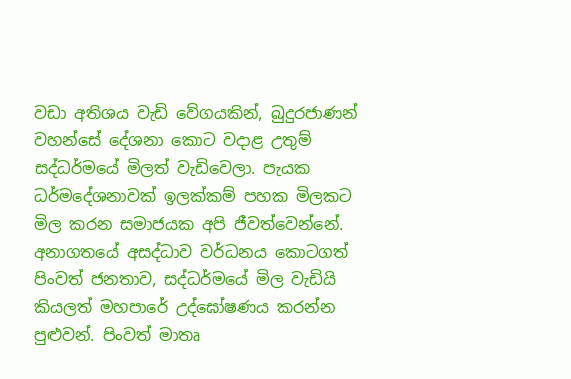වඩා අතිශය වැඩි වේගයකින්, බුදුරජාණන් වහන්සේ දේශනා කොට වදාළ උතුම් සද්ධර්මයේ මිලත් වැඩිවෙලා. පැයක ධර්මදේශනාවක් ඉලක්කම් පහක මිලකට මිල කරන සමාජයක අපි ජීවත්වෙන්නේ. අනාගතයේ අසද්ධාව වර්ධනය කොටගත් පිංවත් ජනතාව, සද්ධර්මයේ මිල වැඩියි කියලත් මහපාරේ උද්ඝෝෂණය කරන්න පුළුවන්. පිංවත් මාතෘ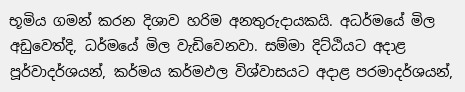භූමිය ගමන් කරන දිශාව හරිම අනතුරුදායකයි. අධර්මයේ මිල අඩුවෙත්දි, ධර්මයේ මිල වැඩිවෙනවා. සම්මා දිට්ඨියට අදාළ පූර්වාදර්ශයන්, කර්මය කර්මඵල විශ්වාසයට අදාළ පරමාදර්ශයන්,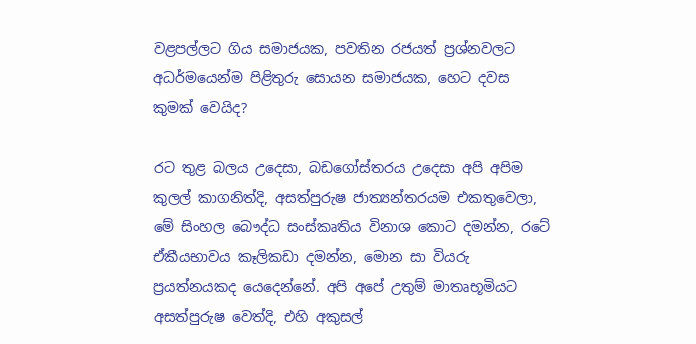වළපල්ලට ගිය සමාජයක, පවතින රජයත් ප්‍රශ්නවලට අධර්මයෙන්ම පිළිතුරු සොයන සමාජයක, හෙට දවස කුමක් වෙයිද?

රට තුළ බලය උදෙසා, බඩගෝස්තරය උදෙසා අපි අපිම කුලල් කාගනිත්දි, අසත්පුරුෂ ජාත්‍යන්තරයම එකතුවෙලා, මේ සිංහල බෞද්ධ සංස්කෘතිය විනාශ කොට දමන්න, රටේ ඒකීයභාවය කෑලිකඩා දමන්න, මොන සා වියරු ප්‍රයත්නයකද යෙදෙන්නේ. අපි අපේ උතුම් මාතෘභූමියට අසත්පුරුෂ වෙත්දි, එහි අකුසල්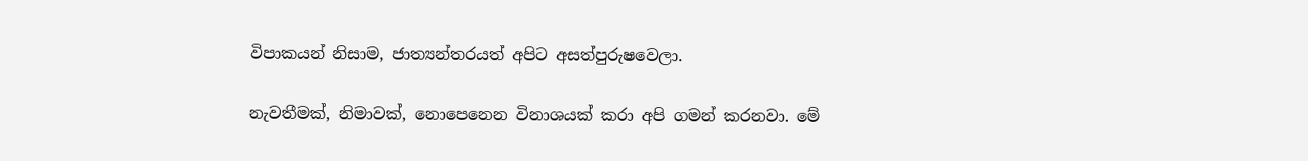විපාකයන් නිසාම, ජාත්‍යන්තරයත් අපිට අසත්පුරුෂවෙලා.

නැවතීමක්, නිමාවක්, නොපෙනෙන විනාශයක් කරා අපි ගමන් කරනවා. මේ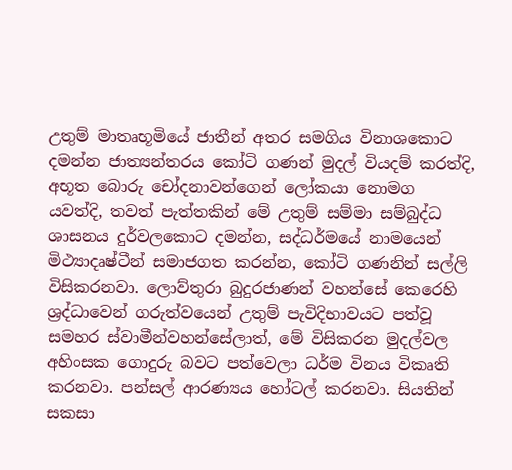උතුම් මාතෘභූමියේ ජාතීන් අතර සමගිය විනාශකොට දමන්න ජාත්‍යන්තරය කෝටි ගණන් මුදල් වියදම් කරත්දි, අභූත බොරු චෝදනාවන්ගෙන් ලෝකයා නොමග යවත්දි, තවත් පැත්තකින් මේ උතුම් සම්මා සම්බුද්ධ ශාසනය දුර්වලකොට දමන්න, සද්ධර්මයේ නාමයෙන් මිථ්‍යාදෘෂ්ටීන් සමාජගත කරන්න, කෝටි ගණනින් සල්ලි විසිකරනවා. ලොව්තුරා බුදුරජාණන් වහන්සේ කෙරෙහි ශ්‍රද්ධාවෙන් ගරුත්වයෙන් උතුම් පැවිදිභාවයට පත්වූ සමහර ස්වාමීන්වහන්සේලාත්, මේ විසිකරන මුදල්වල අහිංසක ගොදුරු බවට පත්වෙලා ධර්ම විනය විකෘති කරනවා. පන්සල් ආරණ්‍යය හෝටල් කරනවා. සියතින් සකසා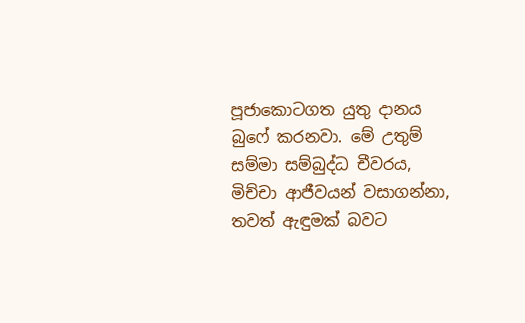පූජාකොටගත යුතු දානය බුෆේ කරනවා. මේ උතුම් සම්මා සම්බුද්ධ චීවරය, මිච්චා ආජීවයන් වසාගන්නා, තවත් ඇඳුමක් බවට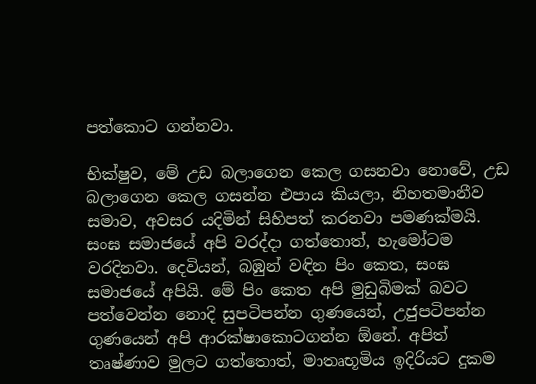පත්කොට ගන්නවා.

භික්ෂුව, මේ උඩ බලාගෙන කෙල ගසනවා නොවේ, උඩ බලාගෙන කෙල ගසන්න එපාය කියලා, නිහතමානීව සමාව, අවසර යදිමින් සිහිපත් කරනවා පමණක්මයි. සංඝ සමාජයේ අපි වරද්දා ගත්තොත්, හැමෝටම වරදිනවා. දෙවියන්, බඹුන් වඳින පිං කෙත, සංඝ සමාජයේ අපියි. මේ පිං කෙත අපි මුඩුබිමක් බවට පත්වෙන්න නොදි සුපටිපන්න ගුණයෙන්, උජුපටිපන්න ගුණයෙන් අපි ආරක්ෂාකොටගන්න ඕනේ. අපිත් තෘෂ්ණාව මුලට ගත්තොත්, මාතෘභූමිය ඉදිරියට දුකම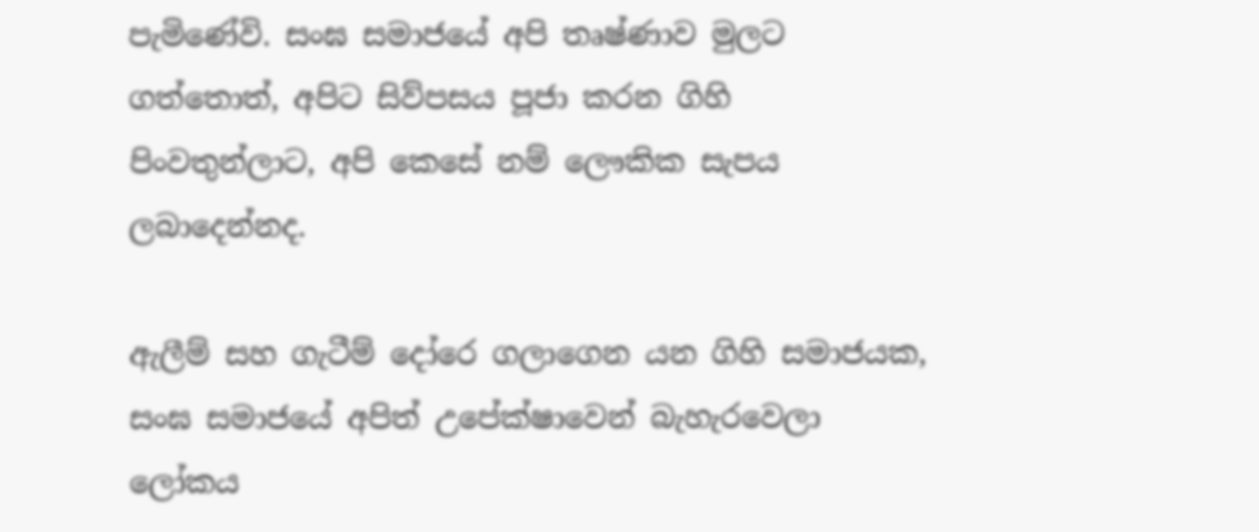පැමිණේවි. සංඝ සමාජයේ අපි තෘෂ්ණාව මුලට ගත්තොත්, අපිට සිව්පසය පූජා කරන ගිහි පිංවතුන්ලාට, අපි කෙසේ නම් ලෞකික සැපය ලබාදෙන්නද.

ඇලීම් සහ ගැටීම් දෝරෙ ගලාගෙන යන ගිහි සමාජයක, සංඝ සමාජයේ අපිත් උපේක්ෂාවෙන් බැහැරවෙලා ලෝකය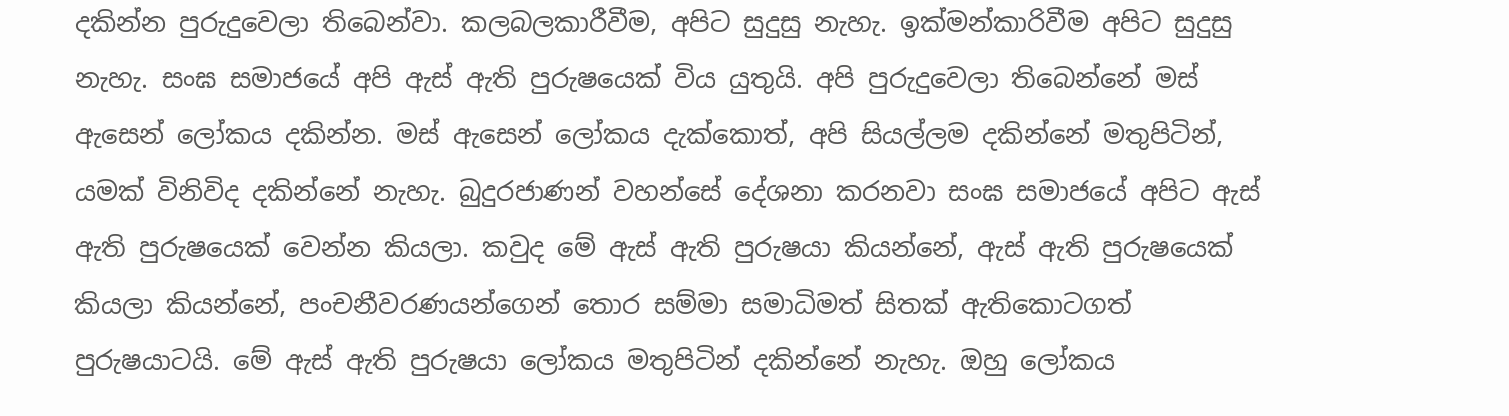දකින්න පුරුදුවෙලා තිබෙන්වා. කලබලකාරීවීම, අපිට සුදුසු නැහැ. ඉක්මන්කාරිවීම අපිට සුදුසු නැහැ. සංඝ සමාජයේ අපි ඇස් ඇති පුරුෂයෙක් විය යුතුයි. අපි පුරුදුවෙලා තිබෙන්නේ මස් ඇසෙන් ලෝකය දකින්න. මස් ඇසෙන් ලෝකය දැක්කොත්, අපි සියල්ලම දකින්නේ මතුපිටින්, යමක් විනිවිද දකින්නේ නැහැ. බුදුරජාණන් වහන්සේ දේශනා කරනවා සංඝ සමාජයේ අපිට ඇස් ඇති පුරුෂයෙක් වෙන්න කියලා. කවුද මේ ඇස් ඇති පුරුෂයා කියන්නේ, ඇස් ඇති පුරුෂයෙක් කියලා කියන්නේ, පංචනීවරණයන්ගෙන් තොර සම්මා සමාධිමත් සිතක් ඇතිකොටගත් පුරුෂයාටයි. මේ ඇස් ඇති පුරුෂයා ලෝකය මතුපිටින් දකින්නේ නැහැ. ඔහු ලෝකය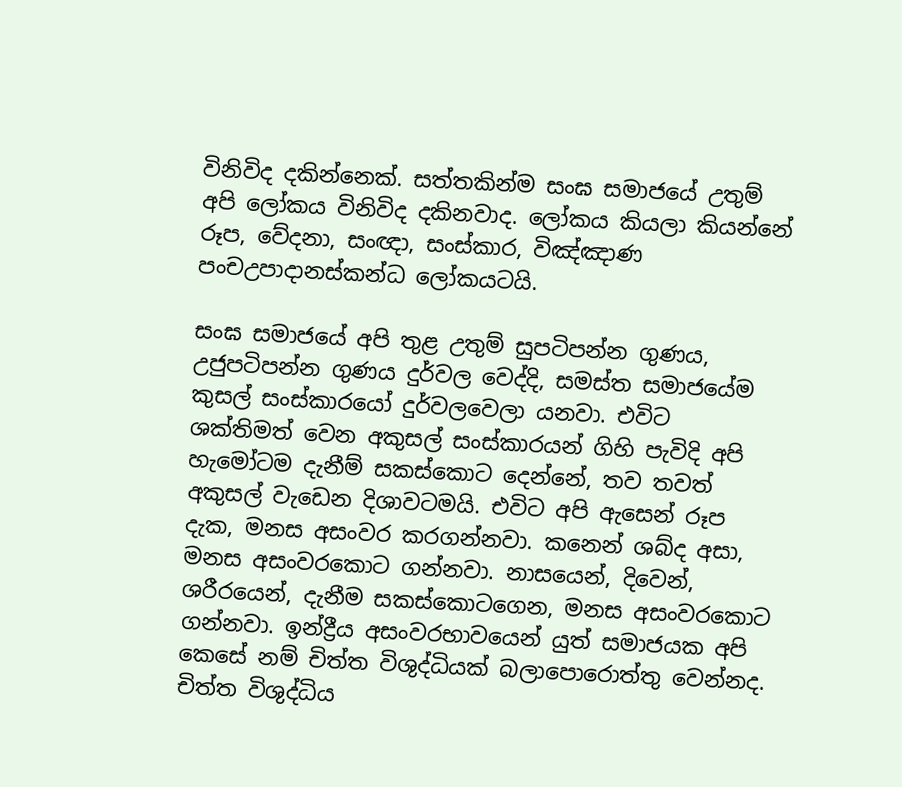විනිවිද දකින්නෙක්. සත්තකින්ම සංඝ සමාජයේ උතුම් අපි ලෝකය විනිවිද දකිනවාද. ලෝකය කියලා කියන්නේ රූප, වේදනා, සංඥා, සංස්කාර, විඤ්ඤාණ පංචඋපාදානස්කන්ධ ලෝකයටයි.

සංඝ සමාජයේ අපි තුළ උතුම් සුපටිපන්න ගුණය, උජුපටිපන්න ගුණය දුර්වල වෙද්දි, සමස්ත සමාජයේම කුසල් සංස්කාරයෝ දුර්වලවෙලා යනවා. එවිට ශක්තිමත් වෙන අකුසල් සංස්කාරයන් ගිහි පැවිදි අපි හැමෝටම දැනීම් සකස්කොට දෙන්නේ, තව තවත් අකුසල් වැඩෙන දිශාවටමයි. එවිට අපි ඇසෙන් රූප දැක, මනස අසංවර කරගන්නවා. කනෙන් ශබ්ද අසා, මනස අසංවරකොට ගන්නවා. නාසයෙන්, දිවෙන්, ශරීරයෙන්, දැනීම සකස්කොටගෙන, මනස අසංවරකොට ගන්නවා. ඉන්ද්‍රීය අසංවරභාවයෙන් යුත් සමාජයක අපි කෙසේ නම් චිත්ත විශුද්ධියක් බලාපොරොත්තු වෙන්නද. චිත්ත විශුද්ධිය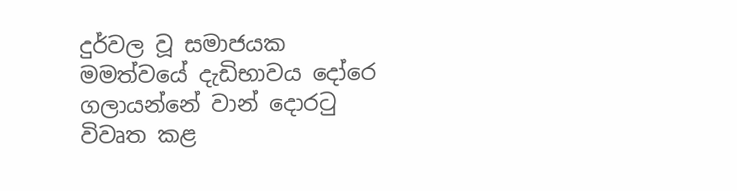දුර්වල වූ සමාජයක මමත්වයේ දැඩිභාවය දෝරෙ ගලායන්නේ වාන් දොරටු විවෘත කළ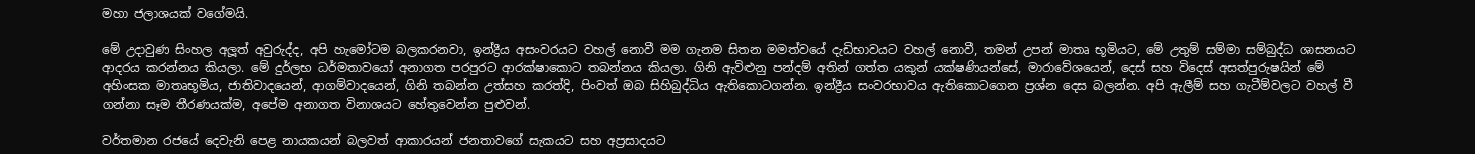මහා ජලාශයක් වගේමයි.

මේ උදාවුණ සිංහල අලූත් අවුරුද්ද, අපි හැමෝටම බලකරනවා, ඉන්ද්‍රීය අසංවරයට වහල් නොවී මම ගැනම සිතන මමත්වයේ දැඩිභාවයට වහල් නොවී, තමන් උපන් මාතෘ භූමියට, මේ උතුම් සම්මා සම්බුද්ධ ශාසනයට ආදරය කරන්නය කියලා. මේ දුර්ලභ ධර්මතාවයෝ අනාගත පරපුරට ආරක්ෂාකොට තබන්නය කියලා. ගිනි ඇවිළුනු පන්දම් අතින් ගත්ත යකුන් යක්ෂණියන්සේ, මාරාවේශයෙන්, දෙස් සහ විදෙස් අසත්පුරුෂයින් මේ අහිංසක මාතෘභූමිය, ජාතිවාදයෙන්, ආගම්වාදයෙන්, ගිනි තබන්න උත්සහ කරත්දි, පිංවත් ඔබ සිහිබුද්ධිය ඇතිකොටගන්න. ඉන්ද්‍රීය සංවරභාවය ඇතිකොටගෙන ප්‍රශ්න දෙස බලන්න. අපි ඇලීම් සහ ගැටීම්වලට වහල් වී ගන්නා සෑම තීරණයක්ම, අපේම අනාගත විනාශයට හේතුවෙන්න පුළුවන්.

වර්තමාන රජයේ දෙවැනි පෙළ නායකයන් බලවත් ආකාරයන් ජනතාවගේ සැකයට සහ අප්‍රසාදයට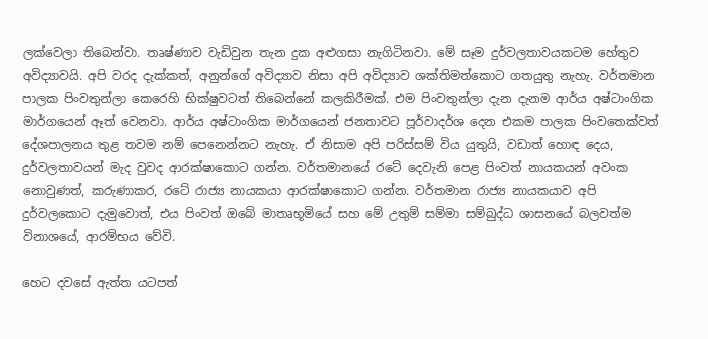ලක්වෙලා තිබෙන්වා. තෘෂ්ණාව වැඩිවුන තැන දුක අළුගසා නැගිටිනවා. මේ සෑම දුර්වලතාවයකටම හේතුව අවිද්‍යාවයි. අපි වරද දැක්කත්, අනුන්ගේ අවිද්‍යාව නිසා අපි අවිද්‍යාව ශක්තිමත්කොට ගතයුතු නැහැ. වර්තමාන පාලක පිංවතුන්ලා කෙරෙහි භික්ෂුවටත් තිබෙන්නේ කලකිරීමක්. එම පිංවතුන්ලා දැන දැනම ආර්ය අෂ්ටාංගික මාර්ගයෙන් ඈත් වෙනවා. ආර්ය අෂ්ටාංගික මාර්ගයෙන් ජනතාවට පූර්වාදර්ශ දෙන එකම පාලක පිංවතෙක්වත් දේශපාලනය තුළ තවම නම් පෙනෙන්නට නැහැ. ඒ නිසාම අපි පරිස්සම් විය යුතුයි, වඩාත් හොඳ දෙය, දුර්වලතාවයන් මැද වුවද ආරක්ෂාකොට ගන්න. වර්තමානයේ රටේ දෙවැනි පෙළ පිංවත් නායකයන් අවංක නොවුණත්, කරුණාකර, රටේ රාජ්‍ය නායකයා ආරක්ෂාකොට ගන්න. වර්තමාන රාජ්‍ය නායකයාව අපි දුර්වලකොට දැමුවොත්, එය පිංවත් ඔබේ මාතෘභූමියේ සහ මේ උතුම් සම්මා සම්බුද්ධ ශාසනයේ බලවත්ම විනාශයේ, ආරම්භය වේවි.

හෙට දවසේ ඇත්ත යටපත්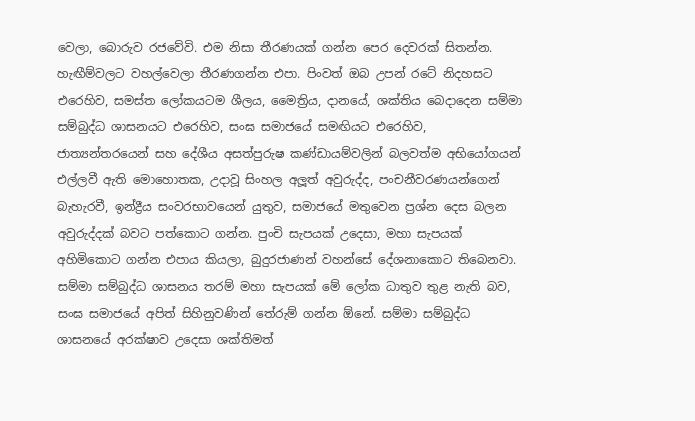වෙලා, බොරුව රජවේවි. එම නිසා තීරණයක් ගන්න පෙර දෙවරක් සිතන්න. හැඟීම්වලට වහල්වෙලා තීරණගන්න එපා. පිංවත් ඔබ උපන් රටේ නිදහසට එරෙහිව, සමස්ත ලෝකයටම ශීලය, මෛත්‍රිය, දානයේ, ශක්තිය බෙදාදෙන සම්මා සම්බුද්ධ ශාසනයට එරෙහිව, සංඝ සමාජයේ සමඟියට එරෙහිව, ජාත්‍යන්තරයෙන් සහ දේශීය අසත්පුරුෂ කණ්ඩායම්වලින් බලවත්ම අභියෝගයන් එල්ලවී ඇති මොහොතක, උදාවූ සිංහල අලූත් අවුරුද්ද, පංචනීවරණයන්ගෙන් බැහැරවී, ඉන්ද්‍රීය සංවරභාවයෙන් යුතුව, සමාජයේ මතුවෙන ප්‍රශ්න දෙස බලන අවුරුද්දක් බවට පත්කොට ගන්න. පුංචි සැපයක් උදෙසා, මහා සැපයක් අහිමිකොට ගන්න එපාය කියලා, බුදුරජාණන් වහන්සේ දේශනාකොට තිබෙනවා. සම්මා සම්බුද්ධ ශාසනය තරම් මහා සැපයක් මේ ලෝක ධාතුව තුළ නැති බව, සංඝ සමාජයේ අපිත් සිහිනුවණින් තේරුම් ගන්න ඕනේ. සම්මා සම්බුද්ධ ශාසනයේ අරක්ෂාව උදෙසා ශක්තිමත්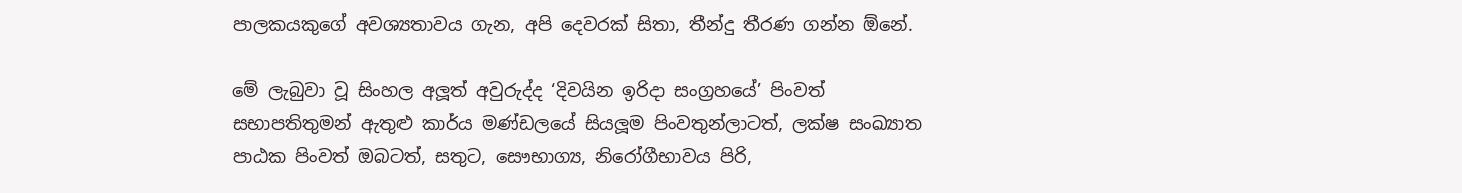පාලකයකුගේ අවශ්‍යතාවය ගැන, අපි දෙවරක් සිතා, තීන්දු තීරණ ගන්න ඕනේ.

මේ ලැබුවා වූ සිංහල අලූත් අවුරුද්ද ‘දිවයින ඉරිදා සංග්‍රහයේ’ පිංවත් සභාපතිතුමන් ඇතුළු කාර්ය මණ්ඩලයේ සියලූම පිංවතුන්ලාටත්, ලක්ෂ සංඛ්‍යාත පාඨක පිංවත් ඔබටත්, සතුට, සෞභාග්‍ය, නිරෝගීභාවය පිරි,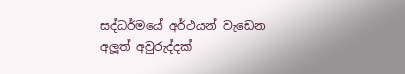සද්ධර්මයේ අර්ථයන් වැඩෙන අලූත් අවුරුද්දක්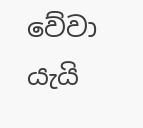වේවා යැයි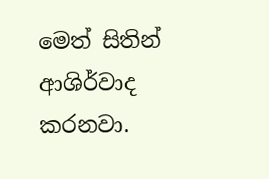මෙත් සිතින් ආශිර්වාද කරනවා.